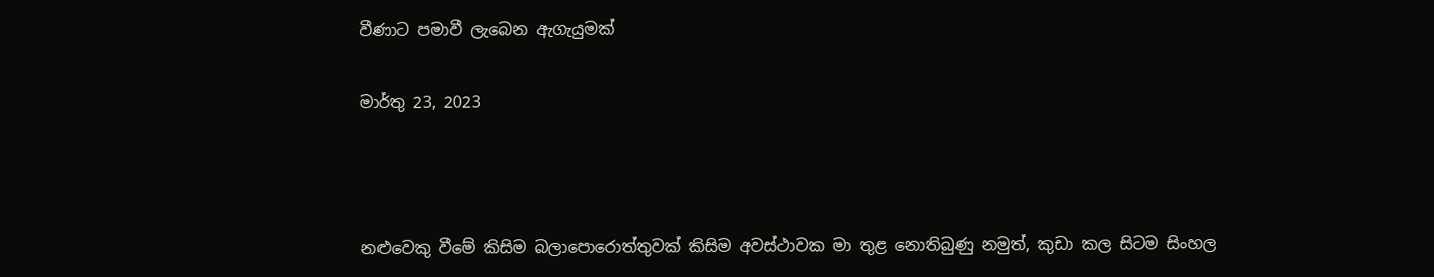වීණාට පමාවී ලැබෙන ඇගැයුමක්

මාර්තු 23, 2023



නළුවෙකු වීමේ කිසිම බලාපොරොත්තුවක් කිසිම අවස්ථාවක මා තුළ නොතිබුණු නමුත්, කුඩා කල සිටම සිංහල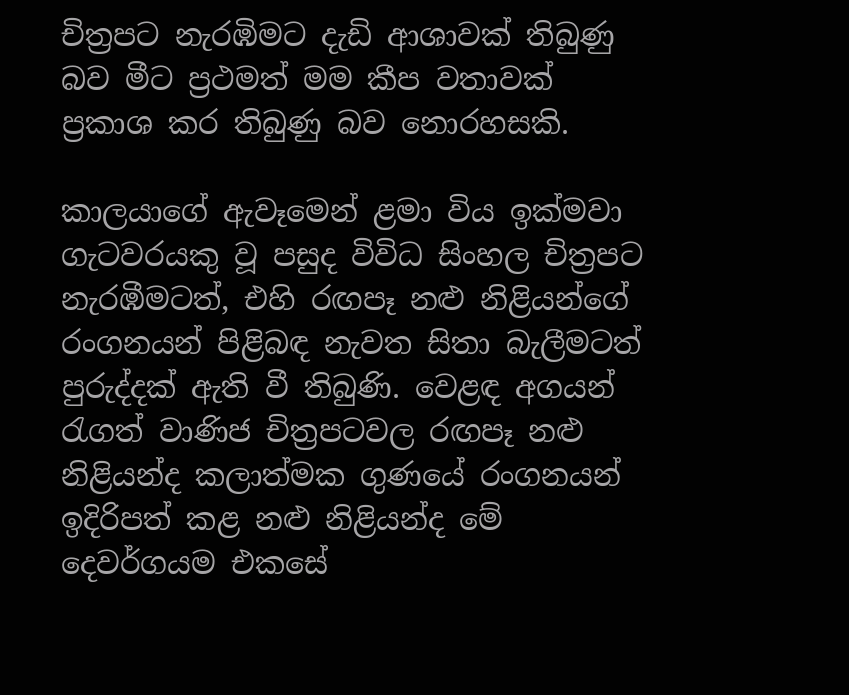චිත්‍රපට නැරඹිමට දැඩි ආශාවක් තිබුණු බව මීට ප්‍රථමත් මම කීප වතාවක් ප්‍රකාශ කර තිබුණු බව නොරහසකි.

කාලයාගේ ඇවෑමෙන් ළමා විය ඉක්මවා ගැටවරයකු වූ පසුද විවිධ සිංහල චිත්‍රපට නැරඹීමටත්, එහි රඟපෑ නළු නිළියන්ගේ රංගනයන් පිළිබඳ නැවත සිතා බැලීමටත් පුරුද්දක් ඇති වී තිබුණි. වෙළඳ අගයන් රැගත් වාණිජ චිත්‍රපටවල රඟපෑ නළු නිළියන්ද කලාත්මක ගුණයේ රංගනයන් ඉදිරිපත් කළ නළු නිළියන්ද මේ දෙවර්ගයම එකසේ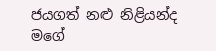ජයගත් නළු නිළියන්ද මගේ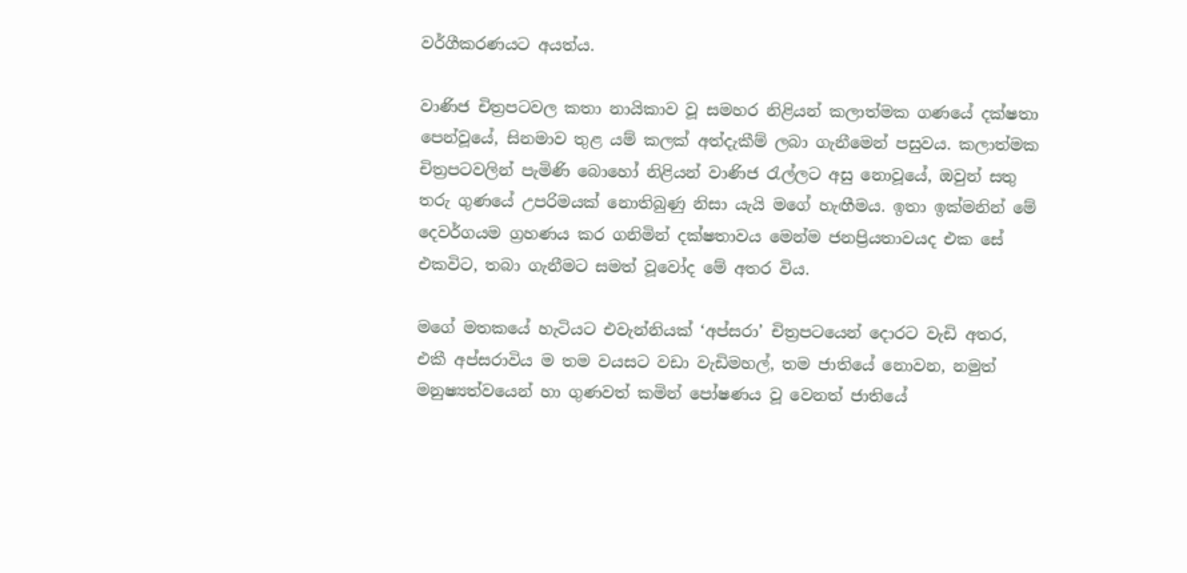වර්ගීකරණයට අයත්ය.

වාණිජ චිත්‍රපටවල කතා නායිකාව වූ සමහර නිළියන් කලාත්මක ගණයේ දක්ෂතා පෙන්වූයේ, සිනමාව තුළ යම් කලක් අත්දැකීම් ලබා ගැනීමෙන් පසුවය. කලාත්මක චිත්‍රපටවලින් පැමිණි බොහෝ නිළියන් වාණිජ රැල්ලට අසු නොවූයේ, ඔවුන් සතු තරු ගුණයේ උපරිමයක් නොතිබුණු නිසා යැයි මගේ හැඟීමය. ඉතා ඉක්මනින් මේ දෙවර්ගයම ග්‍රහණය කර ගනිමින් දක්ෂතාවය මෙන්ම ජනප්‍රියතාවයද එක සේ එකවිට, තබා ගැනීමට සමත් වූවෝද මේ අතර විය.

මගේ මතකයේ හැටියට එවැන්නියක් ‘අප්සරා’ චිත්‍රපටයෙන් දොරට වැඩි අතර, එකී අප්සරාවිය ම තම වයසට වඩා වැඩිමහල්, තම ජාතියේ නොවන, නමුත් මනුෂ්‍යත්වයෙන් හා ගුණවත් කමින් පෝෂණය වූ වෙනත් ජාතියේ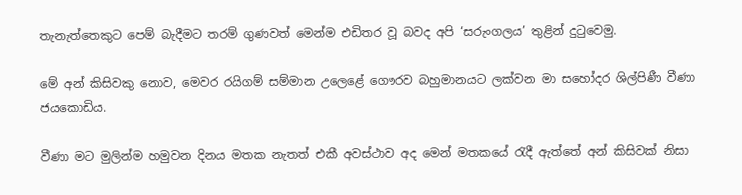තැනැත්තෙකුට පෙම් බැදීමට තරම් ගුණවත් මෙන්ම එඩිතර වූ බවද අපි ‘සරුංගලය’ තුළින් දුටුවෙමු.

මේ අන් කිසිවකු නොව, මෙවර රයිගම් සම්මාන උලෙළේ ගෞරව බහුමානයට ලක්වන මා සහෝදර ශිල්පිණී වීණා ජයකොඩිය.

වීණා මට මුලින්ම හමුවන දිනය මතක නැතත් එකී අවස්ථාව අද මෙන් මතකයේ රැදී ඇත්තේ අන් කිසිවක් නිසා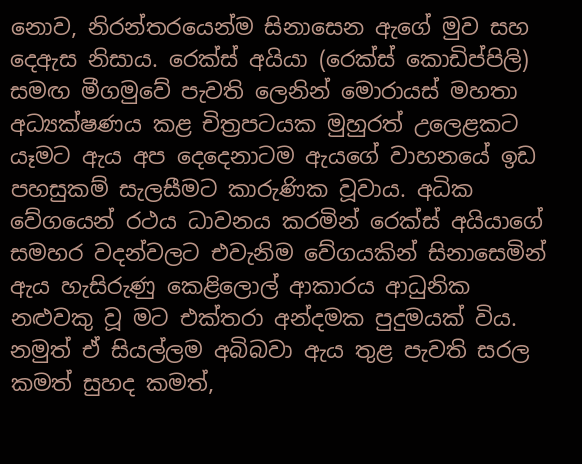නොව, නිරන්තරයෙන්ම සිනාසෙන ඇගේ මුව සහ දෙඇස නිසාය. රෙක්ස් අයියා (රෙක්ස් කොඩිප්පිලි) සමඟ මීගමුවේ පැවති ලෙනින් මොරායස් මහතා අධ්‍යක්ෂණය කළ චිත්‍රපටයක මුහුරත් උලෙළකට යෑමට ඇය අප දෙදෙනාටම ඇයගේ වාහනයේ ඉඩ පහසුකම් සැලසීමට කාරුණික වූවාය. අධික වේගයෙන් රථය ධාවනය කරමින් රෙක්ස් අයියාගේ සමහර වදන්වලට එවැනිම වේගයකින් සිනාසෙමින් ඇය හැසිරුණු කෙළිලොල් ආකාරය ආධුනික නළුවකු වූ මට එක්තරා අන්දමක පුදුමයක් විය. නමුත් ඒ සියල්ලම අබිබවා ඇය තුළ පැවති සරල කමත් සුහද කමත්,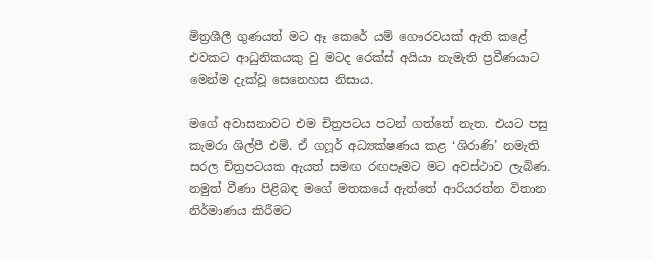මිත්‍රශීලී ගුණයත් මට ඈ කෙරේ යම් ගෞරවයක් ඇති කළේ එවකට ආධුනිකයකු වු මටද රෙක්ස් අයියා නැමැති ප්‍රවීණයාට මෙන්ම දැක්වූ සෙනෙහස නිසාය.

මගේ අවාසනාවට එම චිත්‍රපටය පටන් ගත්තේ නැත. එයට පසු කැමරා ශිල්පී එම්. ඒ ගෆූර් අධ්‍යක්ෂණය කළ ‘ශිරාණි’ නමැති සරල චිත්‍රපටයක ඇයත් සමඟ රඟපෑමට මට අවස්ථාව ලැබිණ. නමුත් වීණා පිළිබඳ මගේ මතකයේ ඇත්තේ ආරියරත්න විතාන නිර්මාණය කිරීමට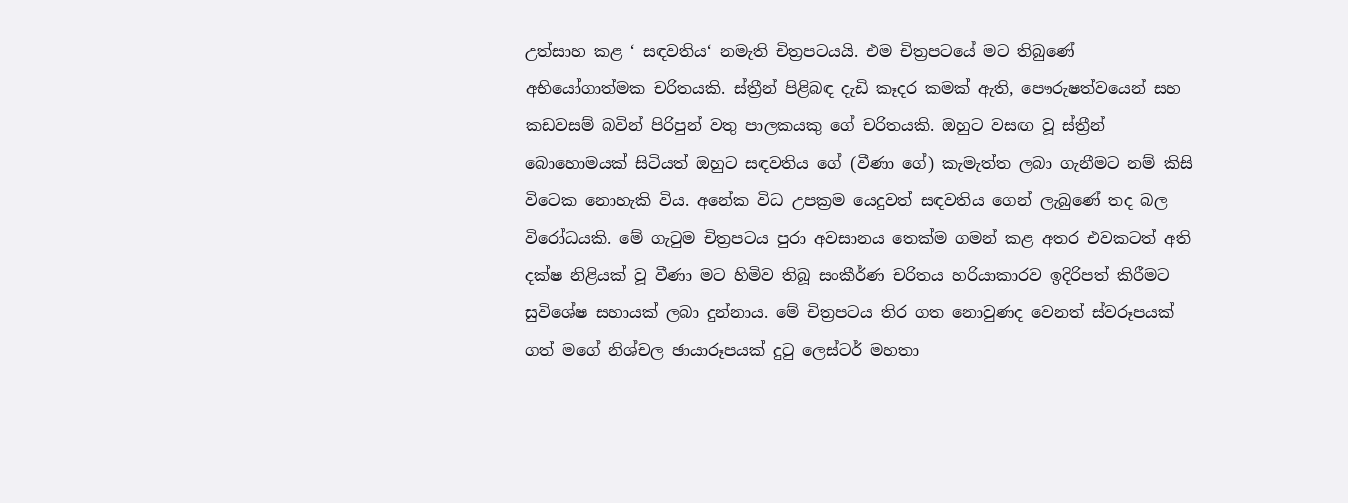උත්සාහ කළ ‘ සඳවතිය‘ නමැති චිත්‍රපටයයි. එම චිත්‍රපටයේ මට තිබුණේ අභියෝගාත්මක චරිතයකි. ස්ත්‍රීන් පිළිබඳ දැඩි කෑදර කමක් ඇති, පෞරුෂත්වයෙන් සහ කඩවසම් බවින් පිරිපුන් වතු පාලකයකු ගේ චරිතයකි. ඔහුට වසඟ වූ ස්ත්‍රීන් බොහොමයක් සිටියත් ඔහුට සඳවතිය ගේ (වීණා ගේ) කැමැත්ත ලබා ගැනීමට නම් කිසි විටෙක නොහැකි විය. අනේක විධ උපක්‍රම යෙදුවත් සඳවතිය ගෙන් ලැබුණේ තද බල විරෝධයකි. මේ ගැටුම චිත්‍රපටය පුරා අවසානය තෙක්ම ගමන් කළ අතර එවකටත් අති දක්ෂ නිළියක් වූ වීණා මට හිමිව තිබූ සංකීර්ණ චරිතය හරියාකාරව ඉදිරිපත් කිරීමට සුවිශේෂ සහායක් ලබා දුන්නාය. මේ චිත්‍රපටය තිර ගත නොවුණද වෙනත් ස්වරූපයක් ගත් මගේ නිශ්චල ඡායාරූපයක් දුටු ලෙස්ටර් මහතා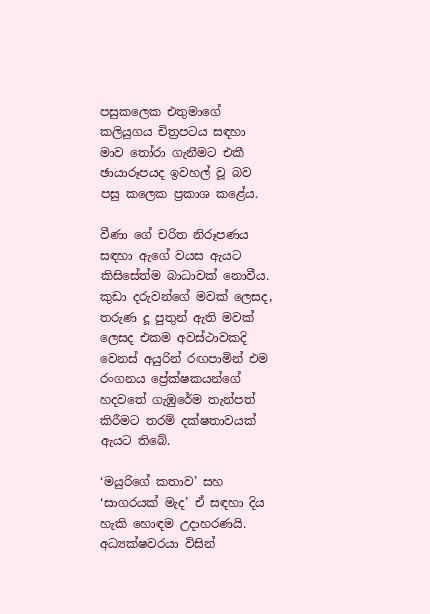පසුකලෙක එතුමාගේ කලියුගය චිත්‍රපටය සඳහා මාව තෝරා ගැනීමට එකී ඡායාරූපයද ඉවහල් වූ බව පසු කලෙක ප්‍රකාශ කළේය.

වීණා ගේ චරිත නිරූපණය සඳහා ඇගේ වයස ඇයට කිසිසේත්ම බාධාවක් නොවීය. කුඩා දරුවන්ගේ මවක් ලෙසද, තරුණ දූ පුතුන් ඇති මවක් ලෙසද එකම අවස්ථාවකදි වෙනස් අයුරින් රඟපාමින් එම රංගනය ප්‍රේක්ෂකයන්ගේ හදවතේ ගැඹුරේම තැන්පත් කිරීමට තරම් දක්ෂතාවයක් ඇයට තිබේ.

‘මයුරිගේ කතාව’ සහ ‘සාගරයක් මැද’ ඒ සඳහා දිය හැකි හොඳම උදාහරණයි. අධ්‍යක්ෂවරයා විසින්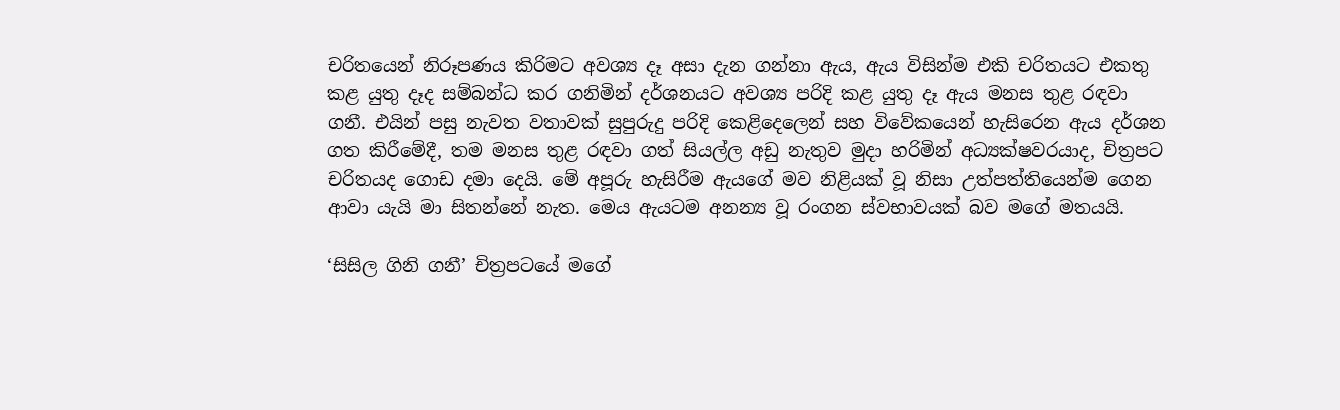චරිතයෙන් නිරූපණය කිරිමට අවශ්‍ය දෑ අසා දැන ගන්නා ඇය, ඇය විසින්ම එකි චරිතයට එකතු කළ යුතු දෑද සම්බන්ධ කර ගනිමින් දර්ශනයට අවශ්‍ය පරිදි කළ යුතු දෑ ඇය මනස තුළ රඳවා ගනී. එයින් පසු නැවත වතාවක් සුපුරුදු පරිදි කෙළිදෙලෙන් සහ විවේකයෙන් හැසිරෙන ඇය දර්ශන ගත කිරීමේදී, තම මනස තුළ රඳවා ගත් සියල්ල අඩු නැතුව මුදා හරිමින් අධ්‍යක්ෂවරයාද, චිත්‍රපට චරිතයද ගොඩ දමා දෙයි. මේ අපූරු හැසිරීම ඇයගේ මව නිළියක් වූ නිසා උත්පත්තියෙන්ම ගෙන ආවා යැයි මා සිතන්නේ නැත. මෙය ඇයටම අනන්‍ය වූ රංගන ස්වභාවයක් බව මගේ මතයයි.

‘සිසිල ගිනි ගනී’ චිත්‍රපටයේ මගේ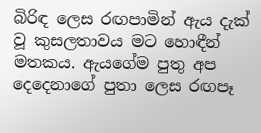බිරිඳ ලෙස රඟපාමින් ඇය දැක් වූ කුසලතාවය මට හොඳීන් මතකය. ඇයගේම පුතු අප දෙදෙනාගේ පුතා ලෙස රඟපෑ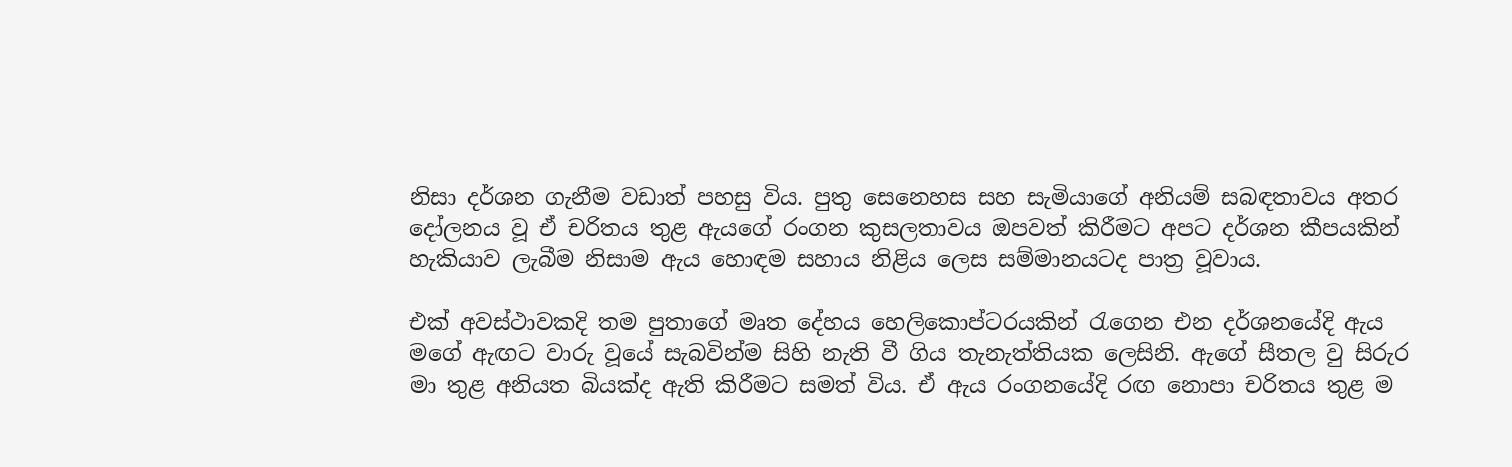නිසා දර්ශන ගැනීම වඩාත් පහසු විය. පුතු සෙනෙහස සහ සැමියාගේ අනියම් සබඳතාවය අතර දෝලනය වූ ඒ චරිතය තුළ ඇයගේ රංගන කුසලතාවය ඔපවත් කිරීමට අපට දර්ශන කීපයකින් හැකියාව ලැබීම නිසාම ඇය හොඳම සහාය නිළිය ලෙස සම්මානයටද පාත්‍ර වූවාය.

එක් අවස්ථාවකදි තම පුතාගේ මෘත දේහය හෙලිකොප්ටරයකින් රැගෙන එන දර්ශනයේදි ඇය මගේ ඇඟට වාරු වූයේ සැබවින්ම සිහි නැති වී ගිය තැනැත්තියක ලෙසිනි. ඇගේ සීතල වු සිරුර මා තුළ අනියත බියක්ද ඇති කිරීමට සමත් විය. ඒ ඇය රංගනයේදි රඟ නොපා චරිතය තුළ ම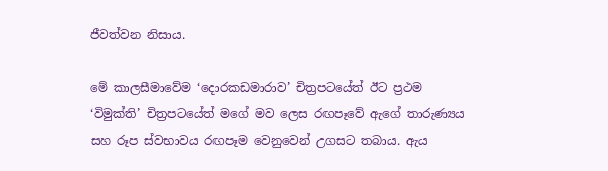ජීවත්වන නිසාය.

මේ කාලසීමාවේම ‘දොරකඩමාරාව’ චිත්‍රපටයේත් ඊට ප්‍රථම ‘විමුක්ති’ චිත්‍රපටයේත් මගේ මව ලෙස රඟපෑවේ ඇගේ තාරුණ්‍යය සහ රූප ස්වභාවය රඟපෑම වෙනුවෙන් උගසට තබාය. ඇය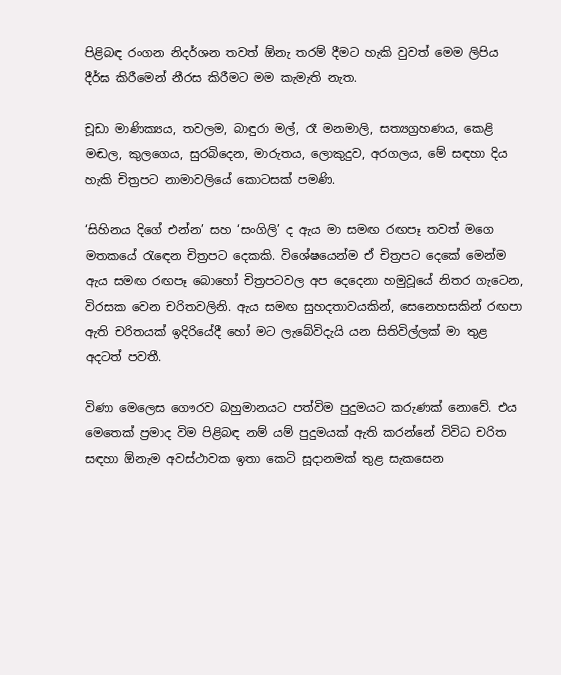පිළිබඳ රංගන නිදර්ශන තවත් ඕනැ තරම් දීමට හැකි වුවත් මෙම ලිපිය දීර්ඝ කිරීමෙන් නීරස කිරීමට මම කැමැති නැත.

චූඩා මාණික්‍යය, තවලම, බාඳුරා මල්, රෑ මනමාලි, සත්‍යග්‍රහණය, කෙළි මඬල, කුලගෙය, සුරබිදෙන, මාරුතය, ලොකුදුව, අරගලය, මේ සඳහා දිය හැකි චිත්‍රපට නාමාවලියේ කොටසක් පමණි.

‘සිහිනය දිගේ එන්න’ සහ ‘සංගිලි’ ද ඇය මා සමඟ රඟපෑ තවත් මගෙ මතකයේ රැඳෙන චිත්‍රපට දෙකකි. විශේෂයෙන්ම ඒ චිත්‍රපට දෙකේ මෙන්ම ඇය සමඟ රඟපෑ බොහෝ චිත්‍රපටවල අප දෙදෙනා හමුවූයේ නිතර ගැටෙන, විරසක වෙන චරිතවලිනි. ඇය සමඟ සුහදතාවයකින්, සෙනෙහසකින් රඟපා ඇති චරිතයක් ඉදිරියේදී හෝ මට ලැබේවිදැයි යන සිතිවිල්ලක් මා තුළ අදටත් පවතී.

විණා මෙලෙස ගෞරව බහුමානයට පත්විම පුදුමයට කරුණක් නොවේ. එය මෙතෙක් ප්‍රමාද විම පිළිබඳ නම් යම් පුදුමයක් ඇති කරන්නේ විවිධ චරිත සඳහා ඕනැම අවස්ථාවක ඉතා කෙටි සූදානමක් තුළ සැකසෙන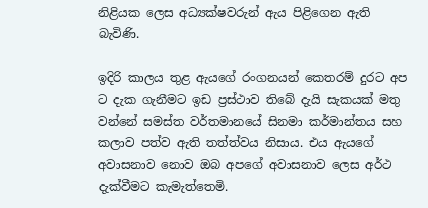නිළියක ලෙස අධ්‍යක්ෂවරුන් ඇය පිළිගෙන ඇති බැවිණි.

ඉදිරි කාලය තුළ ඇයගේ රංගනයන් කෙතරම් දුරට අප ට දැක ගැනීමට ඉඩ ප්‍රස්ථාව තිබේ දැයි සැකයක් මතු වන්නේ සමස්ත වර්තමානයේ සිනමා කර්මාන්තය සහ කලාව පත්ව ඇති තත්ත්වය නිසාය. එය ඇයගේ අවාසනාව නොව ඔබ අපගේ අවාසනාව ලෙස අර්ථ දැක්වීමට කැමැත්තෙමි.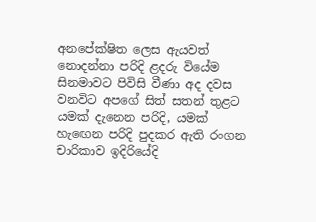අනපේක්ෂිත ලෙස ඇයවත් නොදන්නා පරිදි ළදරු වියේම සිනමාවට පිවිසි වීණා අද දවස වනවිට අපගේ සිත් සතන් තුළට යමක් දැනෙන පරිදි, යමක් හැඟෙන පරිදි පුදකර ඇති රංගන චාරිකාව ඉදිරියේදි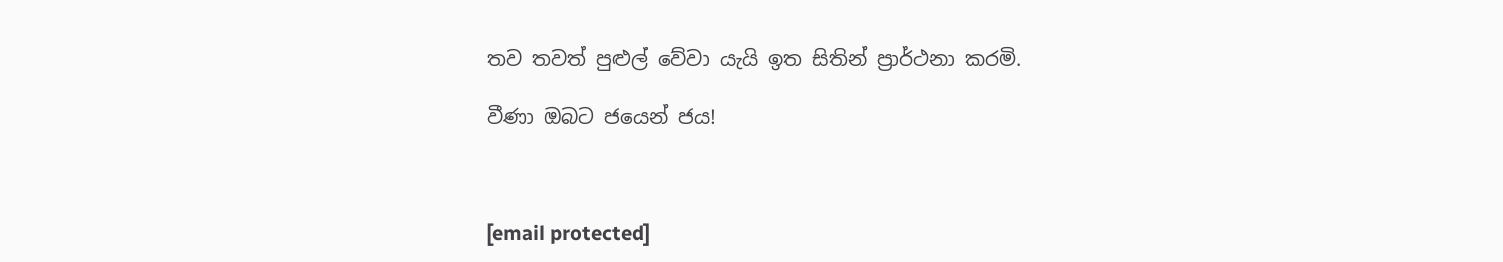තව තවත් පුළුල් වේවා යැයි ඉත සිතින් ප්‍රාර්ථනා කරමි.

වීණා ඔබට ජයෙන් ජය!



[email protected]